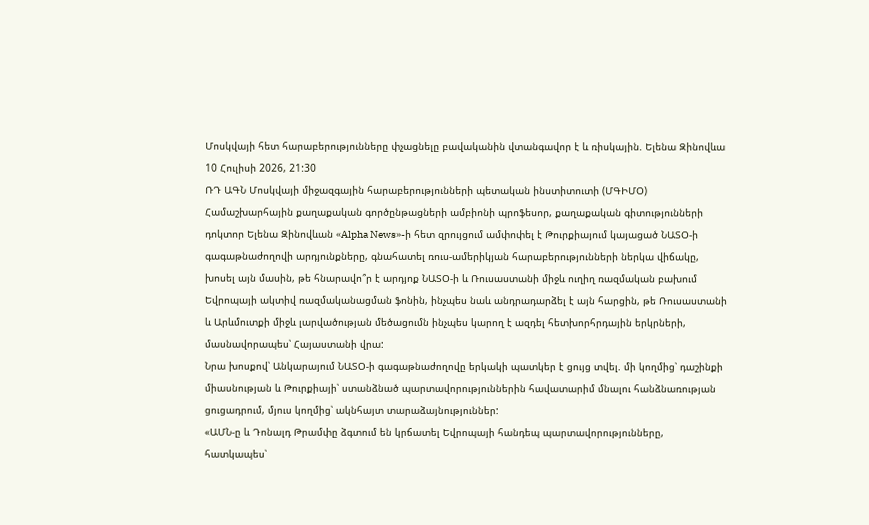Մոսկվայի հետ հարաբերությունները փչացնելը բավականին վտանգավոր է և ռիսկային. Ելենա Զինովևա
10 Հուլիսի 2026, 21:30
ՌԴ ԱԳՆ Մոսկվայի միջազգային հարաբերությունների պետական ինստիտուտի (ՄԳԻՄՕ) Համաշխարհային քաղաքական գործընթացների ամբիոնի պրոֆեսոր, քաղաքական գիտությունների դոկտոր Ելենա Զինովևան «Alpha News»-ի հետ զրույցում ամփոփել է Թուրքիայում կայացած ՆԱՏՕ-ի գագաթնաժողովի արդյունքները, գնահատել ռուս-ամերիկյան հարաբերությունների ներկա վիճակը, խոսել այն մասին, թե հնարավո՞ր է արդյոք ՆԱՏՕ-ի և Ռուսաստանի միջև ուղիղ ռազմական բախում Եվրոպայի ակտիվ ռազմականացման ֆոնին, ինչպես նաև անդրադարձել է այն հարցին, թե Ռուսաստանի և Արևմուտքի միջև լարվածության մեծացումն ինչպես կարող է ազդել հետխորհրդային երկրների, մասնավորապես՝ Հայաստանի վրա:
Նրա խոսքով՝ Անկարայում ՆԱՏՕ-ի գագաթնաժողովը երկակի պատկեր է ցույց տվել. մի կողմից՝ դաշինքի միասնության և Թուրքիայի՝ ստանձնած պարտավորություններին հավատարիմ մնալու հանձնառության ցուցադրում, մյուս կողմից՝ ակնհայտ տարաձայնություններ:
«ԱՄՆ-ը և Դոնալդ Թրամփը ձգտում են կրճատել Եվրոպայի հանդեպ պարտավորությունները, հատկապես՝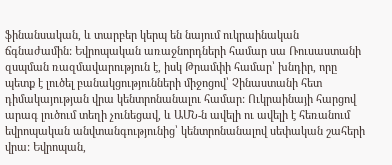ֆինանսական, և տարբեր կերպ են նայում ուկրաինական ճգնաժամին: Եվրոպական առաջնորդների համար սա Ռուսաստանի զսպման ռազմավարություն է, իսկ Թրամփի համար՝ խնդիր, որը պետք է լուծել բանակցությունների միջոցով՝ Չինաստանի հետ դիմակայության վրա կենտրոնանալու համար: Ուկրաինայի հարցով արագ լուծում տեղի չունեցավ, և ԱՄՆ-ն ավելի ու ավելի է հեռանում եվրոպական անվտանգությունից՝ կենտրոնանալով սեփական շահերի վրա: Եվրոպան,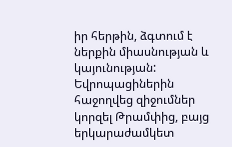իր հերթին, ձգտում է ներքին միասնության և կայունության: Եվրոպացիներին հաջողվեց զիջումներ կորզել Թրամփից, բայց երկարաժամկետ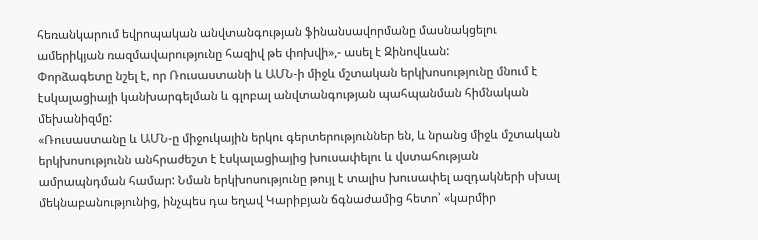հեռանկարում եվրոպական անվտանգության ֆինանսավորմանը մասնակցելու ամերիկյան ռազմավարությունը հազիվ թե փոխվի»,- ասել է Զինովևան:
Փորձագետը նշել է, որ Ռուսաստանի և ԱՄՆ-ի միջև մշտական երկխոսությունը մնում է էսկալացիայի կանխարգելման և գլոբալ անվտանգության պահպանման հիմնական մեխանիզմը:
«Ռուսաստանը և ԱՄՆ-ը միջուկային երկու գերտերություններ են, և նրանց միջև մշտական երկխոսությունն անհրաժեշտ է էսկալացիայից խուսափելու և վստահության ամրապնդման համար: Նման երկխոսությունը թույլ է տալիս խուսափել ազդակների սխալ մեկնաբանությունից, ինչպես դա եղավ Կարիբյան ճգնաժամից հետո՝ «կարմիր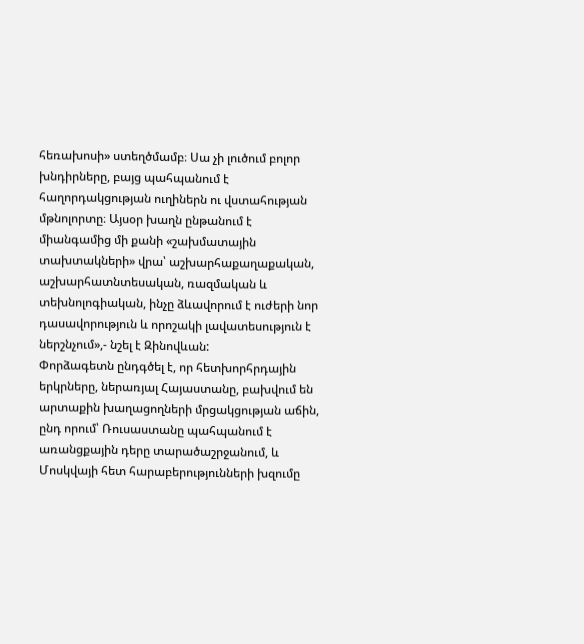հեռախոսի» ստեղծմամբ։ Սա չի լուծում բոլոր խնդիրները, բայց պահպանում է հաղորդակցության ուղիներն ու վստահության մթնոլորտը։ Այսօր խաղն ընթանում է միանգամից մի քանի «շախմատային տախտակների» վրա՝ աշխարհաքաղաքական, աշխարհատնտեսական, ռազմական և տեխնոլոգիական, ինչը ձևավորում է ուժերի նոր դասավորություն և որոշակի լավատեսություն է ներշնչում»,- նշել է Զինովևան:
Փորձագետն ընդգծել է, որ հետխորհրդային երկրները, ներառյալ Հայաստանը, բախվում են արտաքին խաղացողների մրցակցության աճին, ընդ որում՝ Ռուսաստանը պահպանում է առանցքային դերը տարածաշրջանում, և Մոսկվայի հետ հարաբերությունների խզումը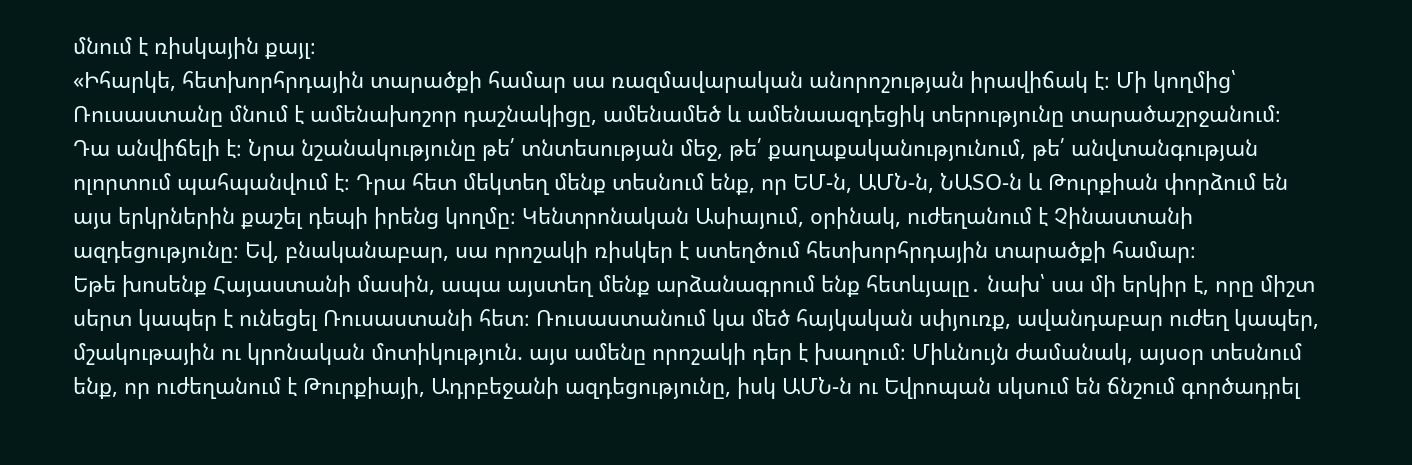մնում է ռիսկային քայլ։
«Իհարկե, հետխորհրդային տարածքի համար սա ռազմավարական անորոշության իրավիճակ է։ Մի կողմից՝ Ռուսաստանը մնում է ամենախոշոր դաշնակիցը, ամենամեծ և ամենաազդեցիկ տերությունը տարածաշրջանում։ Դա անվիճելի է։ Նրա նշանակությունը թե՛ տնտեսության մեջ, թե՛ քաղաքականությունում, թե՛ անվտանգության ոլորտում պահպանվում է։ Դրա հետ մեկտեղ մենք տեսնում ենք, որ ԵՄ-ն, ԱՄՆ-ն, ՆԱՏՕ-ն և Թուրքիան փորձում են այս երկրներին քաշել դեպի իրենց կողմը։ Կենտրոնական Ասիայում, օրինակ, ուժեղանում է Չինաստանի ազդեցությունը։ Եվ, բնականաբար, սա որոշակի ռիսկեր է ստեղծում հետխորհրդային տարածքի համար։
Եթե խոսենք Հայաստանի մասին, ապա այստեղ մենք արձանագրում ենք հետևյալը․ նախ՝ սա մի երկիր է, որը միշտ սերտ կապեր է ունեցել Ռուսաստանի հետ։ Ռուսաստանում կա մեծ հայկական սփյուռք, ավանդաբար ուժեղ կապեր, մշակութային ու կրոնական մոտիկություն. այս ամենը որոշակի դեր է խաղում։ Միևնույն ժամանակ, այսօր տեսնում ենք, որ ուժեղանում է Թուրքիայի, Ադրբեջանի ազդեցությունը, իսկ ԱՄՆ-ն ու Եվրոպան սկսում են ճնշում գործադրել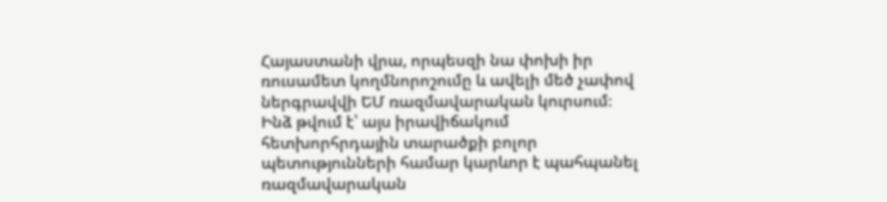Հայաստանի վրա, որպեսզի նա փոխի իր ռուսամետ կողմնորոշումը և ավելի մեծ չափով ներգրավվի ԵՄ ռազմավարական կուրսում։
Ինձ թվում է՝ այս իրավիճակում հետխորհրդային տարածքի բոլոր պետությունների համար կարևոր է պահպանել ռազմավարական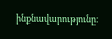ինքնավարությունը։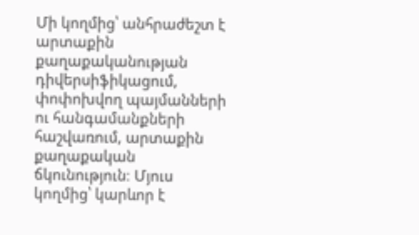Մի կողմից՝ անհրաժեշտ է արտաքին քաղաքականության դիվերսիֆիկացում, փոփոխվող պայմանների ու հանգամանքների հաշվառում, արտաքին քաղաքական ճկունություն։ Մյուս կողմից՝ կարևոր է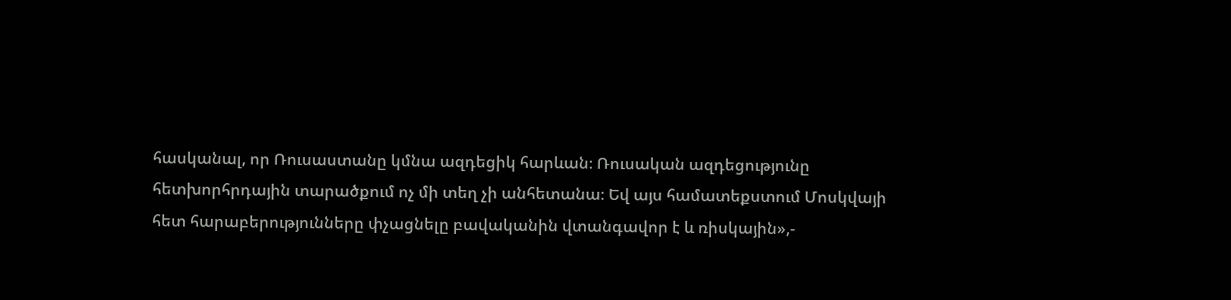հասկանալ, որ Ռուսաստանը կմնա ազդեցիկ հարևան։ Ռուսական ազդեցությունը հետխորհրդային տարածքում ոչ մի տեղ չի անհետանա։ Եվ այս համատեքստում Մոսկվայի հետ հարաբերությունները փչացնելը բավականին վտանգավոր է և ռիսկային»,-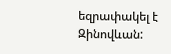եզրափակել է Զինովևան: